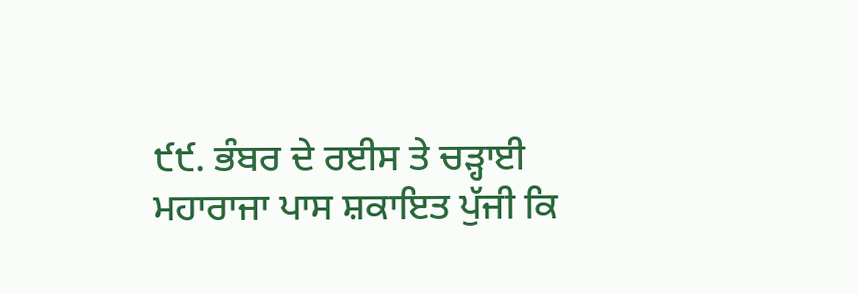੯੯. ਭੰਬਰ ਦੇ ਰਈਸ ਤੇ ਚੜ੍ਹਾਈ
ਮਹਾਰਾਜਾ ਪਾਸ ਸ਼ਕਾਇਤ ਪੁੱਜੀ ਕਿ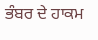ਭੰਬਰ ਦੇ ਹਾਕਮ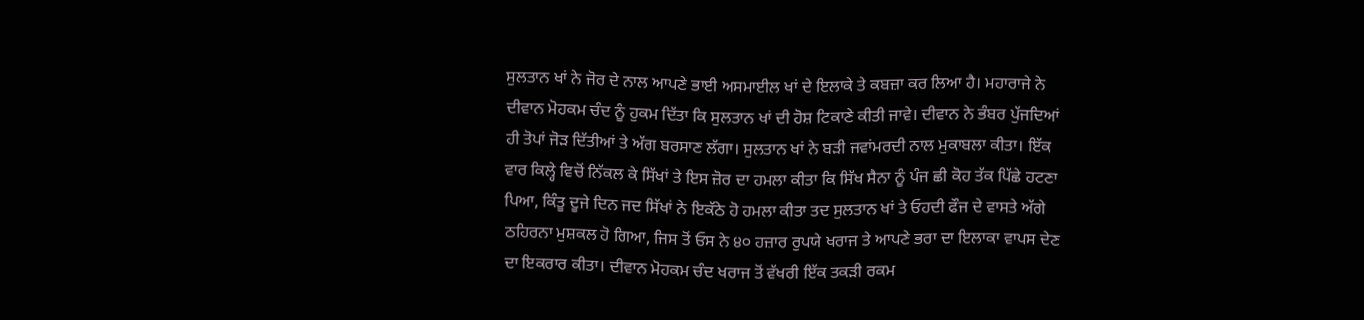ਸੁਲਤਾਨ ਖਾਂ ਨੇ ਜੋਰ ਦੇ ਨਾਲ ਆਪਣੇ ਭਾਈ ਅਸਮਾਈਲ ਖਾਂ ਦੇ ਇਲਾਕੇ ਤੇ ਕਬਜ਼ਾ ਕਰ ਲਿਆ ਹੈ। ਮਹਾਰਾਜੇ ਨੇ ਦੀਵਾਨ ਮੋਹਕਮ ਚੰਦ ਨੂੰ ਹੁਕਮ ਦਿੱਤਾ ਕਿ ਸੁਲਤਾਨ ਖਾਂ ਦੀ ਹੋਸ਼ ਟਿਕਾਣੇ ਕੀਤੀ ਜਾਵੇ। ਦੀਵਾਨ ਨੇ ਭੰਬਰ ਪੁੱਜਦਿਆਂ ਹੀ ਤੋਪਾਂ ਜੋੜ ਦਿੱਤੀਆਂ ਤੇ ਅੱਗ ਬਰਸਾਣ ਲੱਗਾ। ਸੁਲਤਾਨ ਖਾਂ ਨੇ ਬੜੀ ਜਵਾਂਮਰਦੀ ਨਾਲ ਮੁਕਾਬਲਾ ਕੀਤਾ। ਇੱਕ ਵਾਰ ਕਿਲ੍ਹੇ ਵਿਚੋਂ ਨਿੱਕਲ ਕੇ ਸਿੱਖਾਂ ਤੇ ਇਸ ਜ਼ੋਰ ਦਾ ਹਮਲਾ ਕੀਤਾ ਕਿ ਸਿੱਖ ਸੈਨਾ ਨੂੰ ਪੰਜ ਛੀ ਕੋਹ ਤੱਕ ਪਿੱਛੇ ਹਟਣਾ ਪਿਆ, ਕਿੰਤੂ ਦੂਜੇ ਦਿਨ ਜਦ ਸਿੱਖਾਂ ਨੇ ਇਕੱਠੇ ਹੋ ਹਮਲਾ ਕੀਤਾ ਤਦ ਸੁਲਤਾਨ ਖਾਂ ਤੇ ਓਹਦੀ ਫੌਜ ਦੇ ਵਾਸਤੇ ਅੱਗੇ ਠਹਿਰਨਾ ਮੁਸ਼ਕਲ ਹੋ ਗਿਆ, ਜਿਸ ਤੋਂ ਓਸ ਨੇ ੪੦ ਹਜ਼ਾਰ ਰੁਪਯੇ ਖਰਾਜ ਤੇ ਆਪਣੇ ਭਰਾ ਦਾ ਇਲਾਕਾ ਵਾਪਸ ਦੇਣ ਦਾ ਇਕਰਾਰ ਕੀਤਾ। ਦੀਵਾਨ ਮੋਹਕਮ ਚੰਦ ਖਰਾਜ ਤੋਂ ਵੱਖਰੀ ਇੱਕ ਤਕੜੀ ਰਕਮ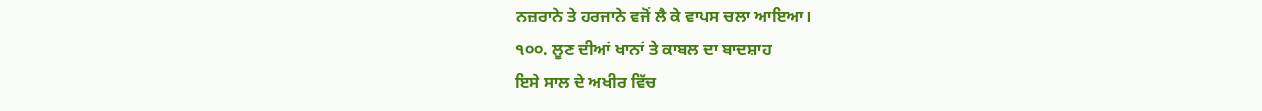ਨਜ਼ਰਾਨੇ ਤੇ ਹਰਜਾਨੇ ਵਜੋਂ ਲੈ ਕੇ ਵਾਪਸ ਚਲਾ ਆਇਆ।
੧੦੦. ਲੂਣ ਦੀਆਂ ਖਾਨਾਂ ਤੇ ਕਾਬਲ ਦਾ ਬਾਦਸ਼ਾਹ
ਇਸੇ ਸਾਲ ਦੇ ਅਖੀਰ ਵਿੱਚ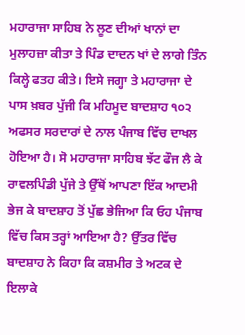ਮਹਾਰਾਜਾ ਸਾਹਿਬ ਨੇ ਲੂਣ ਦੀਆਂ ਖਾਨਾਂ ਦਾ ਮੁਲਾਹਜ਼ਾ ਕੀਤਾ ਤੇ ਪਿੰਡ ਦਾਦਨ ਖਾਂ ਦੇ ਲਾਗੇ ਤਿੰਨ ਕਿਲ੍ਹੇ ਫਤਹ ਕੀਤੇ। ਇਸੇ ਜਗ੍ਹਾ ਤੇ ਮਹਾਰਾਜਾ ਦੇ ਪਾਸ ਖ਼ਬਰ ਪੁੱਜੀ ਕਿ ਮਹਿਮੂਦ ਬਾਦਸ਼ਾਹ ੧੦੨ ਅਫਸਰ ਸਰਦਾਰਾਂ ਦੇ ਨਾਲ ਪੰਜਾਬ ਵਿੱਚ ਦਾਖਲ ਹੋਇਆ ਹੈ। ਸੋ ਮਹਾਰਾਜਾ ਸਾਹਿਬ ਝੱਟ ਫੌਜ ਲੈ ਕੇ ਰਾਵਲਪਿੰਡੀ ਪੁੱਜੇ ਤੇ ਉੱਥੋਂ ਆਪਣਾ ਇੱਕ ਆਦਮੀ ਭੇਜ ਕੇ ਬਾਦਸ਼ਾਹ ਤੋਂ ਪੁੱਛ ਭੇਜਿਆ ਕਿ ਓਹ ਪੰਜਾਬ ਵਿੱਚ ਕਿਸ ਤਰ੍ਹਾਂ ਆਇਆ ਹੈ? ਉੱਤਰ ਵਿੱਚ ਬਾਦਸ਼ਾਹ ਨੇ ਕਿਹਾ ਕਿ ਕਸ਼ਮੀਰ ਤੇ ਅਟਕ ਦੇ ਇਲਾਕੇ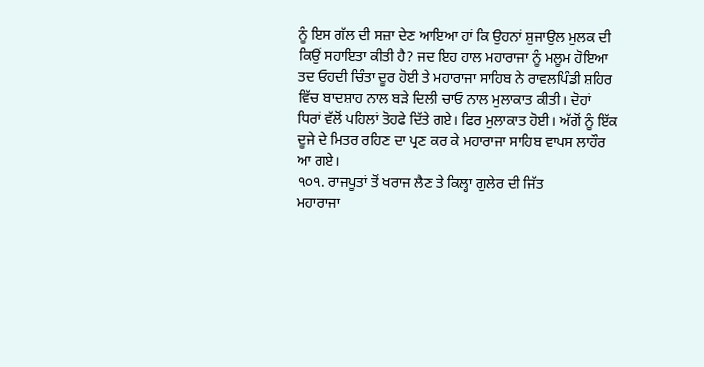ਨੂੰ ਇਸ ਗੱਲ ਦੀ ਸਜ਼ਾ ਦੇਣ ਆਇਆ ਹਾਂ ਕਿ ਉਹਨਾਂ ਸ਼ੁਜਾਉਲ ਮੁਲਕ ਦੀ ਕਿਉਂ ਸਹਾਇਤਾ ਕੀਤੀ ਹੈ? ਜਦ ਇਹ ਹਾਲ ਮਹਾਰਾਜਾ ਨੂੰ ਮਲੂਮ ਹੋਇਆ ਤਦ ਓਹਦੀ ਚਿੰਤਾ ਦੂਰ ਹੋਈ ਤੇ ਮਹਾਰਾਜਾ ਸਾਹਿਬ ਨੇ ਰਾਵਲਪਿੰਡੀ ਸ਼ਹਿਰ ਵਿੱਚ ਬਾਦਸ਼ਾਹ ਨਾਲ ਬੜੇ ਦਿਲੀ ਚਾਓ ਨਾਲ ਮੁਲਾਕਾਤ ਕੀਤੀ। ਦੋਹਾਂ ਧਿਰਾਂ ਵੱਲੋਂ ਪਹਿਲਾਂ ਤੋਹਫੇ ਦਿੱਤੇ ਗਏ। ਫਿਰ ਮੁਲਾਕਾਤ ਹੋਈ। ਅੱਗੋਂ ਨੂੰ ਇੱਕ ਦੂਜੇ ਦੇ ਮਿਤਰ ਰਹਿਣ ਦਾ ਪ੍ਰਣ ਕਰ ਕੇ ਮਹਾਰਾਜਾ ਸਾਹਿਬ ਵਾਪਸ ਲਾਹੌਰ ਆ ਗਏ।
੧੦੧. ਰਾਜਪੂਤਾਂ ਤੋਂ ਖਰਾਜ ਲੈਣ ਤੇ ਕਿਲ੍ਹਾ ਗੁਲੇਰ ਦੀ ਜਿੱਤ
ਮਹਾਰਾਜਾ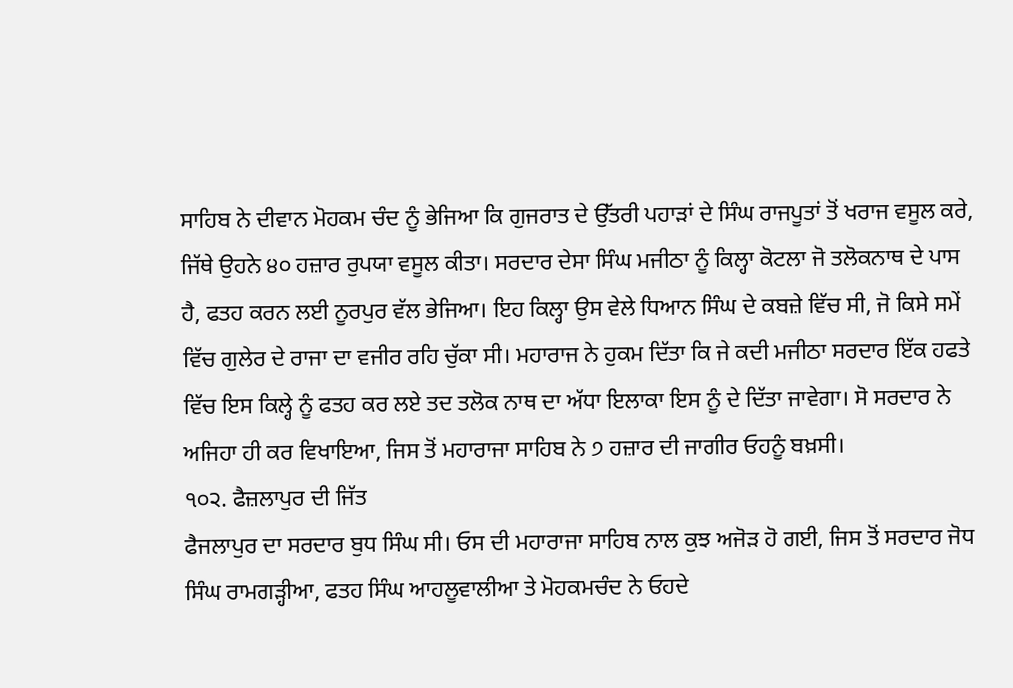ਸਾਹਿਬ ਨੇ ਦੀਵਾਨ ਮੋਹਕਮ ਚੰਦ ਨੂੰ ਭੇਜਿਆ ਕਿ ਗੁਜਰਾਤ ਦੇ ਉੱਤਰੀ ਪਹਾੜਾਂ ਦੇ ਸਿੰਘ ਰਾਜਪੂਤਾਂ ਤੋਂ ਖਰਾਜ ਵਸੂਲ ਕਰੇ, ਜਿੱਥੇ ਉਹਨੇ ੪੦ ਹਜ਼ਾਰ ਰੁਪਯਾ ਵਸੂਲ ਕੀਤਾ। ਸਰਦਾਰ ਦੇਸਾ ਸਿੰਘ ਮਜੀਠਾ ਨੂੰ ਕਿਲ੍ਹਾ ਕੋਟਲਾ ਜੋ ਤਲੋਕਨਾਥ ਦੇ ਪਾਸ ਹੈ, ਫਤਹ ਕਰਨ ਲਈ ਨੂਰਪੁਰ ਵੱਲ ਭੇਜਿਆ। ਇਹ ਕਿਲ੍ਹਾ ਉਸ ਵੇਲੇ ਧਿਆਨ ਸਿੰਘ ਦੇ ਕਬਜ਼ੇ ਵਿੱਚ ਸੀ, ਜੋ ਕਿਸੇ ਸਮੇਂ ਵਿੱਚ ਗੁਲੇਰ ਦੇ ਰਾਜਾ ਦਾ ਵਜੀਰ ਰਹਿ ਚੁੱਕਾ ਸੀ। ਮਹਾਰਾਜ ਨੇ ਹੁਕਮ ਦਿੱਤਾ ਕਿ ਜੇ ਕਦੀ ਮਜੀਠਾ ਸਰਦਾਰ ਇੱਕ ਹਫਤੇ ਵਿੱਚ ਇਸ ਕਿਲ੍ਹੇ ਨੂੰ ਫਤਹ ਕਰ ਲਏ ਤਦ ਤਲੋਕ ਨਾਥ ਦਾ ਅੱਧਾ ਇਲਾਕਾ ਇਸ ਨੂੰ ਦੇ ਦਿੱਤਾ ਜਾਵੇਗਾ। ਸੋ ਸਰਦਾਰ ਨੇ ਅਜਿਹਾ ਹੀ ਕਰ ਵਿਖਾਇਆ, ਜਿਸ ਤੋਂ ਮਹਾਰਾਜਾ ਸਾਹਿਬ ਨੇ ੭ ਹਜ਼ਾਰ ਦੀ ਜਾਗੀਰ ਓਹਨੂੰ ਬਖ਼ਸੀ।
੧੦੨. ਫੈਜ਼ਲਾਪੁਰ ਦੀ ਜਿੱਤ
ਫੈਜਲਾਪੁਰ ਦਾ ਸਰਦਾਰ ਬੁਧ ਸਿੰਘ ਸੀ। ਓਸ ਦੀ ਮਹਾਰਾਜਾ ਸਾਹਿਬ ਨਾਲ ਕੁਝ ਅਜੋੜ ਹੋ ਗਈ, ਜਿਸ ਤੋਂ ਸਰਦਾਰ ਜੋਧ ਸਿੰਘ ਰਾਮਗੜ੍ਹੀਆ, ਫਤਹ ਸਿੰਘ ਆਹਲੂਵਾਲੀਆ ਤੇ ਮੋਹਕਮਚੰਦ ਨੇ ਓਹਦੇ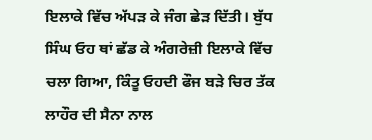ਇਲਾਕੇ ਵਿੱਚ ਅੱਪੜ ਕੇ ਜੰਗ ਛੇੜ ਦਿੱਤੀ। ਬੁੱਧ ਸਿੰਘ ਓਹ ਥਾਂ ਛੱਡ ਕੇ ਅੰਗਰੇਜ਼ੀ ਇਲਾਕੇ ਵਿੱਚ ਚਲਾ ਗਿਆ, ਕਿੰਤੂ ਓਹਦੀ ਫੌਜ ਬੜੇ ਚਿਰ ਤੱਕ ਲਾਹੌਰ ਦੀ ਸੈਨਾ ਨਾਲ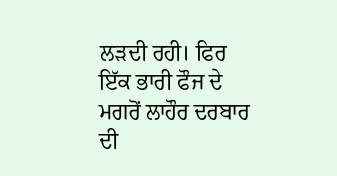ਲੜਦੀ ਰਹੀ। ਫਿਰ ਇੱਕ ਭਾਰੀ ਫੌਜ ਦੇ ਮਗਰੋਂ ਲਾਹੌਰ ਦਰਬਾਰ ਦੀ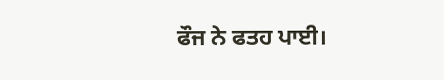ਫੌਜ ਨੇ ਫਤਹ ਪਾਈ।